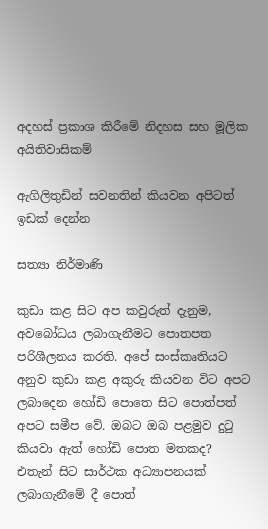අදහස් ප්‍රකාශ කිරීමේ නිදහස සහ මූලික අයිතිවාසිකම්

ඇගිලිතුඩින් සවනතින් කියවන අපිටත් ඉඩක් දෙන්න

සත්‍යා නිර්මාණි

කුඩා කළ සිට අප කවුරුත් දැනුම, අවබෝධය ලබාගැනීමට පොතපත පරිශීලනය කරති. අපේ සංස්කෘතියට අනුව කුඩා කළ අකුරු කියවන විට අපට ලබාදෙන හෝඩි පොතෙ සිට පොත්පත් අපට සමීප වේ. ඔබට ඔබ පළමුව දුටු කියවා ඇත් හෝඩි පොත මතකද? එතැන් සිට සාර්ථක අධ්‍යාපනයක් ලබාගැනීමේ දී පොත්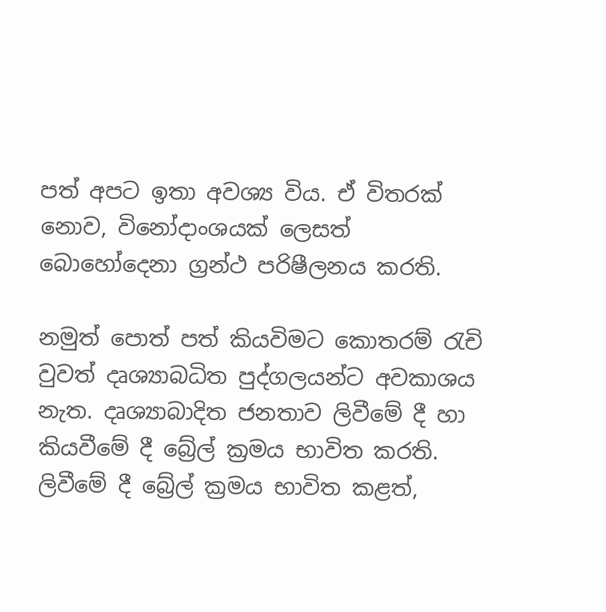පත් අපට ඉතා අවශ්‍ය විය. ඒ විතරක් නොව, විනෝදාංශයක් ලෙසත් බොහෝදෙනා ග්‍රන්ථ පරිෂීලනය කරති.

නමුත් පොත් පත් කියවිමට කොතරම් රැචි වුවත් දෘශ්‍යාබධිත පුද්ගලයන්ට අවකාශය නැත. දෘශ්‍යාබාදිත ජනතාව ලිවීමේ දී හා කියවීමේ දී බ්‍රේල් ක්‍රමය භාවිත කරති. ලිවීමේ දී බ්‍රේල් ක්‍රමය භාවිත කළත්,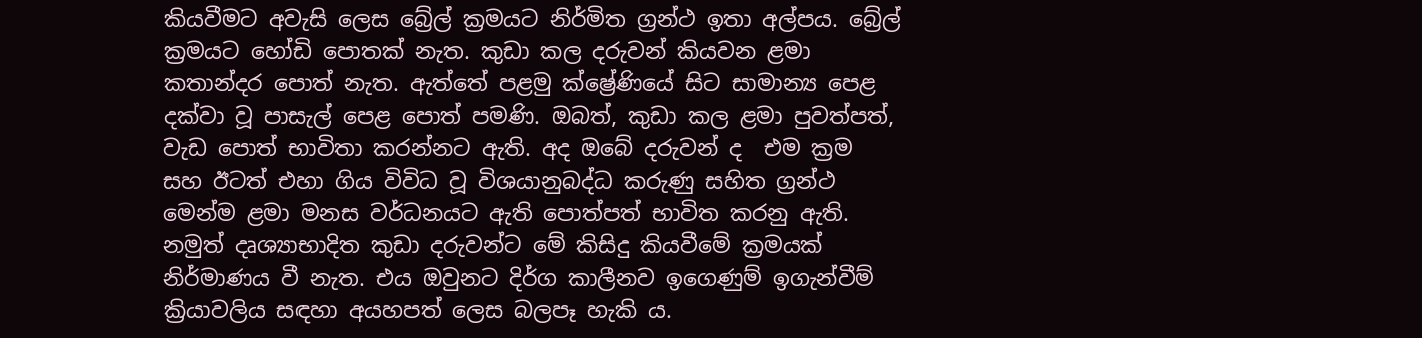කියවීමට අවැසි ලෙස බ්‍රේල් ක්‍රමයට නිර්මිත ග්‍රන්ථ ඉතා අල්පය. බ්‍රේල් ක්‍රමයට හෝඩි පොතක් නැත. කුඩා කල දරුවන් කියවන ළමා කතාන්දර පොත් නැත. ඇත්තේ පළමු ක්ෂ්‍රේණියේ සිට සාමාන්‍ය පෙළ දක්වා වූ පාසැල් පෙළ පොත් පමණි. ඔබත්, කුඩා කල ළමා පුවත්පත්, වැඩ පොත් භාවිතා කරන්නට ඇති. අද ඔබේ දරුවන් ද  එම ක්‍රම සහ ඊටත් එහා ගිය විවිධ වූ විශයානුබද්ධ කරුණු සහිත ග්‍රන්ථ මෙන්ම ළමා මනස වර්ධනයට ඇති පොත්පත් භාවිත කරනු ඇති. නමුත් දෘශ්‍යාභාදිත කුඩා දරුවන්ට මේ කිසිදු කියවීමේ ක්‍රමයක් නිර්මාණය වී නැත. එය ඔවුනට දිර්ග කාලීනව ඉගෙණුම් ඉගැන්වීම් ක්‍රියාවලිය සඳහා අයහපත් ලෙස බලපෑ හැකි ය.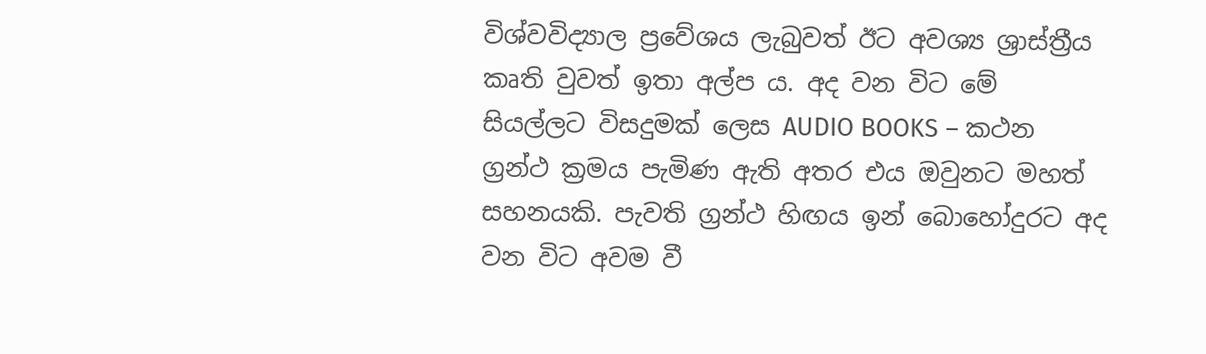විශ්වවිද්‍යාල ප්‍රවේශය ලැබුවත් ඊට අවශ්‍ය ශ්‍රාස්ත්‍රීය කෘති වුවත් ඉතා අල්ප ය. අද වන විට මේ සියල්ලට විසදුමක් ලෙස AUDIO BOOKS – කථන ග්‍රන්ථ ක්‍රමය පැමිණ ඇති අතර එය ඔවුනට මහත් සහනයකි. පැවති ග්‍රන්ථ හිඟය ඉන් බොහෝදුරට අද වන විට අවම වී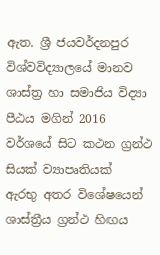ඇත. ශ්‍රී ජයවර්දනපුර විශ්වවිද්‍යාලයේ මානව ශාස්ත්‍ර හා සමාජිය විද්‍යා පීඨය මගින් 2016 වර්ශයේ සිට කථන ග්‍රන්ථ සියක් ව්‍යාපෘතියක්  ඇරභු අතර විශේෂයෙන් ශාස්ත්‍රීය ග්‍රන්ථ හිඟය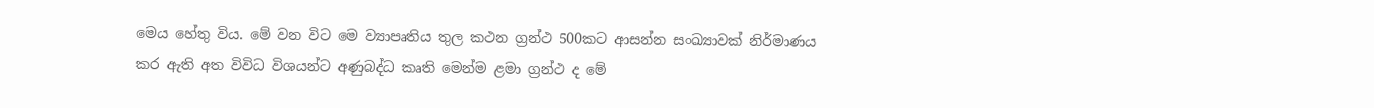මෙය හේතු විය. මේ වන විට මෙ ව්‍යාපෘතිය තුල කථන ග්‍රන්ථ 500කට ආසන්න සංඛ්‍යාවක් නිර්මාණය කර ඇති අත විවිධ විශයන්ට අණුබද්ධ කෘති මෙන්ම ළමා ග්‍රන්ථ ද මේ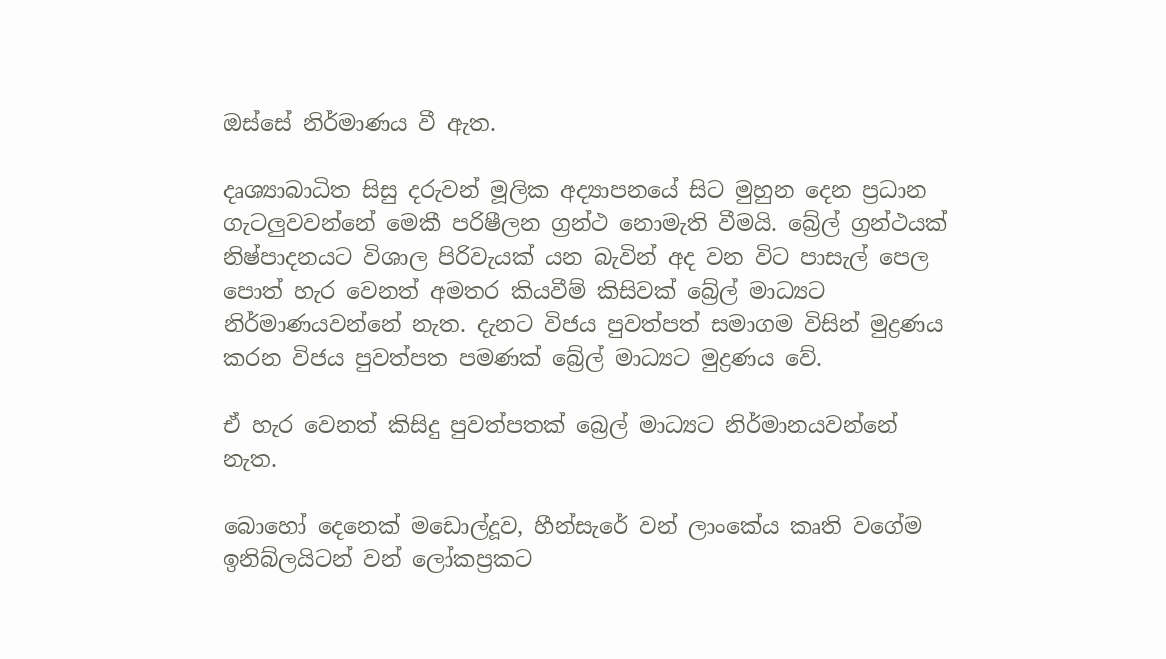ඔස්සේ නිර්මාණය වී ඇත.

දෘශ්‍යාබාධිත සිසු දරුවන් මූලික අද්‍යාපනයේ සිට මුහුන දෙන ප්‍රධාන ගැටලුවවන්නේ මෙකී පරිෂීලන ග්‍රන්ථ නොමැති වීමයි. බ්‍රේල් ග්‍රන්ථයක් නිෂ්පාදනයට විශාල පිරිවැයක් යන බැවින් අද වන විට පාසැල් පෙල පොත් හැර වෙනත් අමතර කියවීම් කිසිවක් බ්‍රේල් මාධ්‍යට නිර්මාණයවන්නේ නැත. දැනට විජය පුවත්පත් සමාගම විසින් මුද්‍රණය කරන විජය පුවත්පත පමණක් බ්‍රේල් මාධ්‍යට මුද්‍රණය වේ.

ඒ හැර වෙනත් කිසිදු පුවත්පතක් බ්‍රෙල් මාධ්‍යට නිර්මානයවන්නේ නැත.

බොහෝ දෙනෙක් මඩොල්දූව, හීන්සැරේ වන් ලාංකේය කෘති වගේම ඉනිබ්ලයිටන් වන් ලෝකප්‍රකට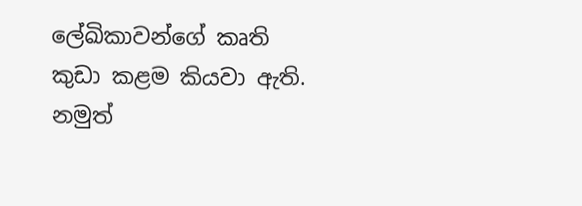ලේඛිකාවන්ගේ කෘති කුඩා කළම කියවා ඇති. නමුත්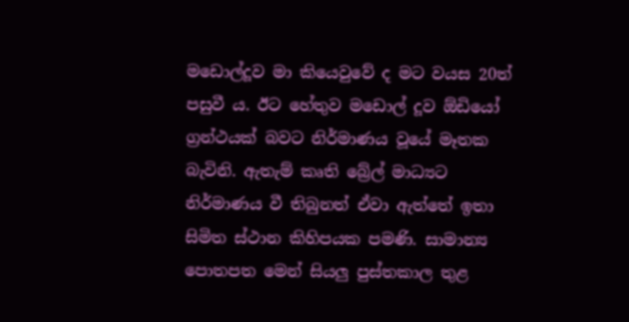මඩොල්දූව මා කියෙවුවේ ද මට වයස 20ත් පසුවී ය. ඊට හේතුව මඩොල් දූව ඕඩියෝ ග්‍රන්ථයක් බවට නිර්මාණය වූයේ මෑතක බැවිනි. ඇතැම් කෘති බ්‍රේල් මාධ්‍යට නිර්මාණය වී තිබුනත් ඒවා ඇත්තේ ඉතා සිමිත ස්ථාන කිහිපයක පමණි. සාමාන්‍ය පොතපත මෙන් සියලු පුස්තකාල තුළ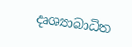දෘශ්‍යාබාධිත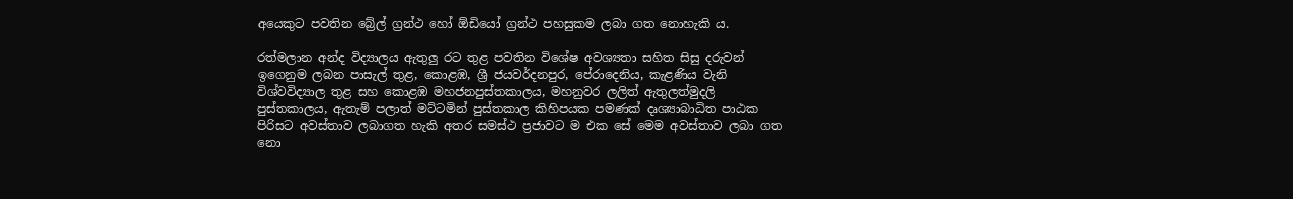අයෙකුට පවතින බ්‍රේල් ග්‍රන්ථ හෝ ඕඩියෝ ග්‍රන්ථ පහසුකම ලබා ගත නොහැකි ය.

රත්මලාන අන්ද විද්‍යාලය ඇතුලු රට තුළ පවතින විශේෂ අවශ්‍යතා සහිත සිසු දරුවන් ඉගෙනුම ලබන පාසැල් තුළ, කොළඹ, ශ්‍රී ජයවර්දනපුර, පේරාදෙනිය, කැළණිය වැනි විශ්වවිද්‍යාල තුළ සහ කොළඹ මහජනපුස්තකාලය, මහනුවර ලලිත් ඇතුලත්මුදලි පුස්තකාලය, ඇතැම් පලාත් මට්ටමින් පුස්තකාල කිහිපයක පමණක් දෘශ්‍යාබාධිත පාඨක පිරිසට අවස්තාව ලබාගත හැකි අතර සමස්ථ ප්‍රජාවට ම එක සේ මෙම අවස්තාව ලබා ගත නො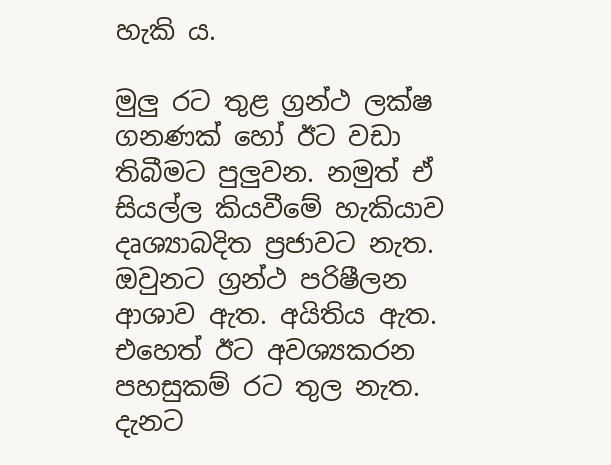හැකි ය.

මුලු රට තුළ ග්‍රන්ථ ලක්ෂ ගනණක් හෝ ඊට වඩා තිබීමට පුලුවන. නමුත් ඒ සියල්ල කියවීමේ හැකියාව දෘශ්‍යාබදිත ප්‍රජාවට නැත. ඔවුනට ග්‍රන්ථ පරිෂීලන ආශාව ඇත. අයිතිය ඇත. එහෙත් ඊට අවශ්‍යකරන පහසුකම් රට තුල නැත. දැනට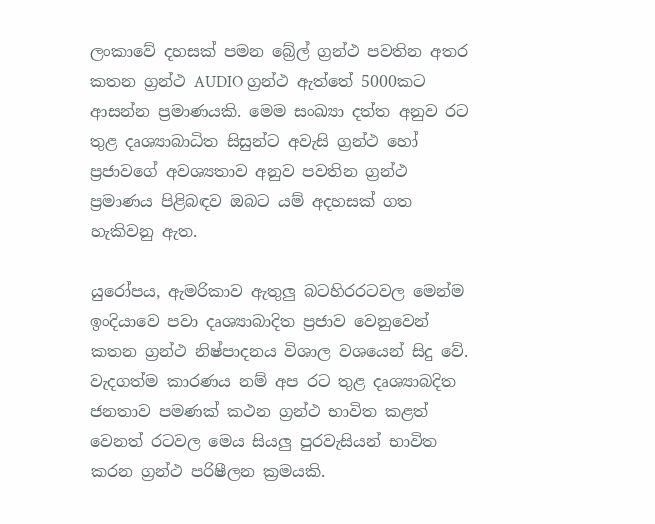ලංකාවේ දහසක් පමන බ්‍රේල් ග්‍රන්ථ පවතින අතර කතන ග්‍රන්ථ AUDIO ග්‍රන්ථ ඇත්තේ 5000කට ආසන්න ප්‍රමාණයකි. මෙම සංඛ්‍යා දත්ත අනුව රට තුළ දෘශ්‍යාබාධිත සිසුන්ට අවැසි ග්‍රන්ථ හෝ ප්‍රජාවගේ අවශ්‍යතාව අනුව පවතින ග්‍රන්ථ ප්‍රමාණය පිළිබඳව ඔබට යම් අදහසක් ගත හැකිවනු ඇත.

යුරෝපය, ඇමරිකාව ඇතුලු බටහිරරටවල මෙන්ම ඉංදියාවෙ පවා දෘශ්‍යාබාදිත ප්‍රජාව වෙනුවෙන් කතන ග්‍රන්ථ නිෂ්පාදනය විශාල වශයෙන් සිදු වේ. වැදගත්ම කාරණය නම් අප රට තුළ දෘශ්‍යාබදිත ජනතාව පමණක් කථන ග්‍රන්ථ භාවිත කළත් වෙනත් රටවල මෙය සියලු පුරවැසියන් භාවිත කරන ග්‍රන්ථ පරිෂීලන ක්‍රමයකි.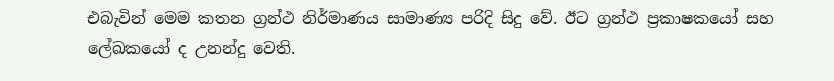එබැවින් මෙම කතන ග්‍රන්ථ නිර්මාණය සාමාණ්‍ය පරිදි සිදු වේ. ඊට ග්‍රන්ථ ප්‍රකාෂකයෝ සහ ලේඛකයෝ ද උනන්දු වෙති.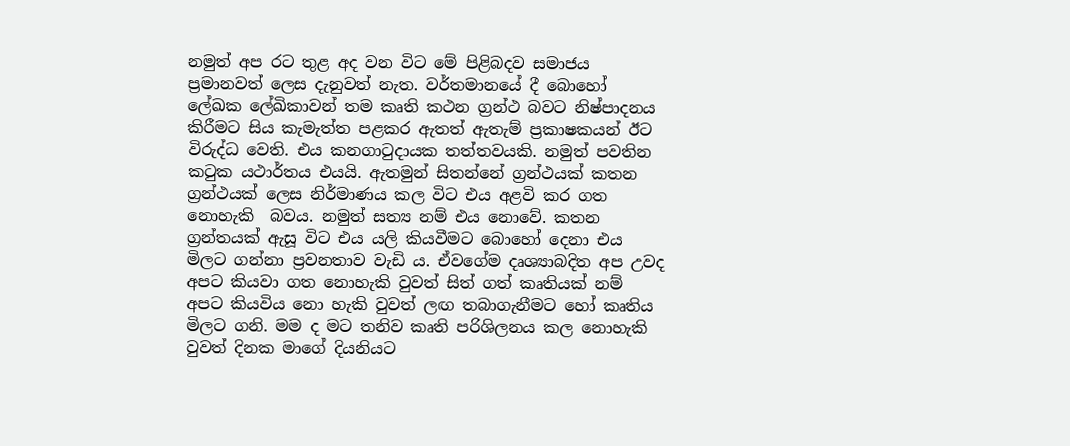නමුත් අප රට තුළ අද වන විට මේ පිළිබදව සමාජය ප්‍රමානවත් ලෙස දැනුවත් නැත. වර්තමානයේ දී බොහෝ ලේඛක ලේඛිකාවන් තම කෘති කථන ග්‍රන්ථ බවට නිෂ්පාදනය කිරීමට සිය කැමැත්ත පළකර ඇතත් ඇතැම් ප්‍රකාෂකයන් ඊට විරුද්ධ වෙති. එය කනගාටුදායක තත්තවයකි. නමුත් පවතින කටුක යථාර්තය එයයි. ඇතමුන් සිතන්නේ ග්‍රන්ථයක් කතන ග්‍රන්ථයක් ලෙස නිර්මාණය කල විට එය අළවි කර ගත නොහැකි  බවය. නමුත් සත්‍ය නම් එය නොවේ. කතන ග්‍රන්තයක් ඇසූ විට එය යලි කියවීමට බොහෝ දෙනා එය මිලට ගන්නා ප්‍රවනතාව වැඩි ය. ඒවගේම දෘශ්‍යාබදිත අප උවද අපට කියවා ගත නොහැකි වුවත් සිත් ගත් කෘතියක් නම් අපට කියවිය නො හැකි වුවත් ලඟ තබාගැනීමට හෝ කෘතිය මිලට ගනි. මම ද මට තනිව කෘති පරිශිලනය කල නොහැකි වුවත් දිනක මාගේ දියනියට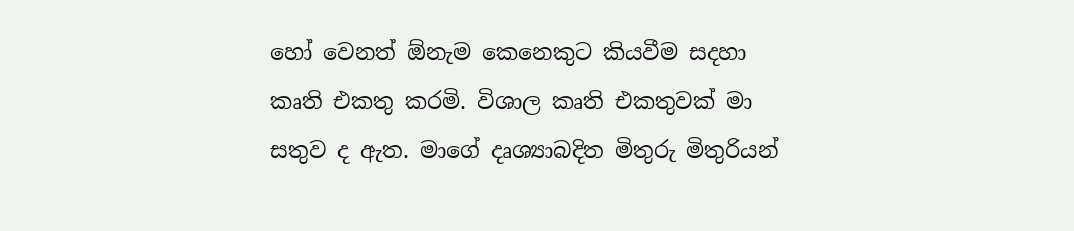හෝ වෙනත් ඕනැම කෙනෙකුට කියවීම සදහා කෘති එකතු කරමි. විශාල කෘති එකතුවක් මා සතුව ද ඇත. මාගේ දෘශ්‍යාබදිත මිතුරු මිතුරියන්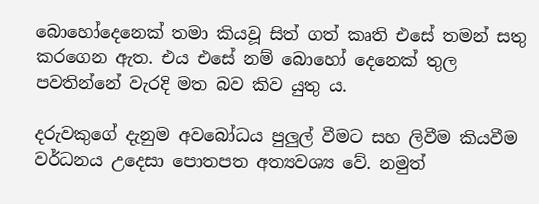බොහෝදෙනෙක් තමා කියවූ සිත් ගත් කෘති එසේ තමන් සතු කරගෙන ඇත. එය එසේ නම් බොහෝ දෙනෙක් තුල පවතින්නේ වැරදි මත බව කිව යුතු ය.

දරුවකුගේ දැනුම අවබෝධය පුලුල් වීමට සහ ලිවීම කියවීම වර්ධනය උදෙසා පොතපත අත්‍යවශ්‍ය වේ. නමුත්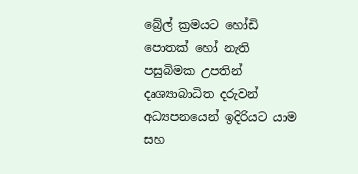බ්‍රේල් ක්‍රමයට හෝඩි පොතක් හෝ නැති පසුබිමක උපතින් දෘශ්‍යාබාධිත දරුවන් අධ්‍යපනයෙන් ඉදිරියට යාම සහ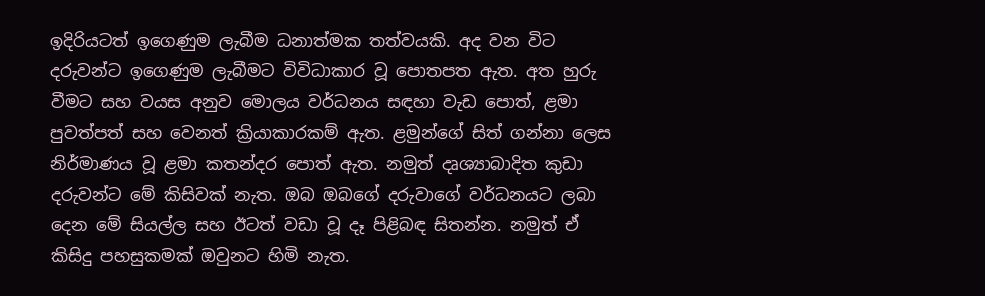ඉදිරියටත් ඉගෙණුම ලැබීම ධනාත්මක තත්වයකි. අද වන විට දරුවන්ට ඉගෙණුම ලැබීමට විවිධාකාර වූ පොතපත ඇත. අත හුරු වීමට සහ වයස අනුව මොලය වර්ධනය සඳහා වැඩ පොත්, ළමා පුවත්පත් සහ වෙනත් ක්‍රියාකාරකම් ඇත. ළමුන්ගේ සිත් ගන්නා ලෙස නිර්මාණය වූ ළමා කතන්දර පොත් ඇත. නමුත් දෘශ්‍යාබාදිත කුඩා දරුවන්ට මේ කිසිවක් නැත. ඔබ ඔබගේ දරුවාගේ වර්ධනයට ලබා දෙන මේ සියල්ල සහ ඊටත් වඩා වූ දෑ පිළිබඳ සිතන්න. නමුත් ඒ කිසිදු පහසුකමක් ඔවුනට හිමි නැත.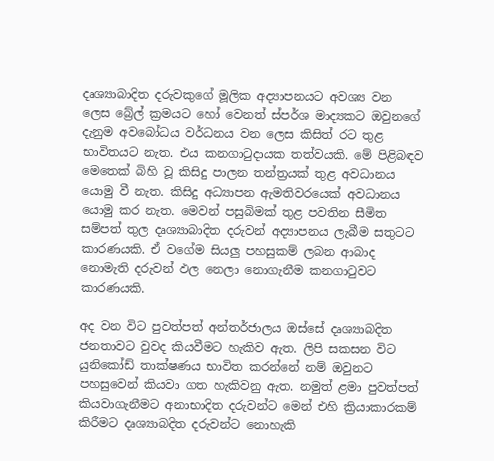දෘශ්‍යාබාදිත දරුවකුගේ මූලික අද්‍යාපනයට අවශ්‍ය වන ලෙස බ්‍රේල් ක්‍රමයට හෝ වෙනත් ස්පර්ශ මාද්‍යකට ඔවුනගේ දැනුම අවබෝධය වර්ධනය වන ලෙස කිසිත් රට තුළ භාවිතයට නැත. එය කනගාටුදායක තත්වයකි. මේ පිළිබඳව මෙතෙක් බිහි වූ කිසිදු පාලන තන්ත්‍රයක් තුළ අවධානය යොමු වී නැත. කිසිදු අධ්‍යාපන ඇමතිවරයෙක් අවධානය යොමු කර නැත. මෙවන් පසුබිමක් තුළ පවතින සීමිත සම්පත් තුල දෘශ්‍යාබාදිත දරුවන් අද්‍යාපනය ලැබීම සතුටට කාරණයකි. ඒ වගේම සියලු පහසුකම් ලබන ආබාද නොමැති දරුවන් ඵල නෙලා නොගැනීම කනගාටුවට කාරණයකි.

අද වන විට පුවත්පත් අන්තර්ජාලය ඔස්සේ දෘශ්‍යාබදිත ජනතාවට වුවද කියවීමට හැකිව ඇත. ලිපි සකසන විට යුනිකෝඩ් තාක්ෂණය භාවිත කරන්නේ නම් ඔවුනට පහසුවෙන් කියවා ගත හැකිවනු ඇත. නමුත් ළමා පුවත්පත් කියවාගැනීමට අනාභාදිත දරුවන්ට මෙන් එහි ක්‍රියාකාරකම් කිරීමට දෘශ්‍යාබදිත දරුවන්ට නොහැකි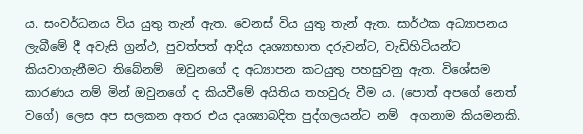ය. සංවර්ධනය විය යුතු තැන් ඇත. වෙනස් විය යුතු තැන් ඇත. සාර්ථක අධ්‍යාපනය ලැබීමේ දී අවැසි ග්‍රන්ථ, පුවත්පත් ආදිය දෘශ්‍යාභාත දරුවන්ට, වැඩිහිටියන්ට කියවාගැනීමට තිබේනම්  ඔවුනගේ ද අධ්‍යාපන කටයුතු පහසුවනු ඇත. විශේසම කාරණය නම් මින් ඔවුනගේ ද කියවීමේ අයිතිය තහවුරු වීම ය. (පොත් අපගේ නෙත් වගේ) ලෙස අප සලකන අතර එය දෘශ්‍යාබදිත පුද්ගලයන්ට නම්  අගනාම කියමනකි.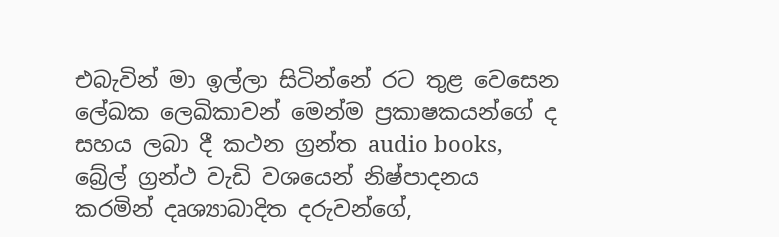එබැවින් මා ඉල්ලා සිටින්නේ රට තුළ වෙසෙන ලේඛක ලෙඛිකාවන් මෙන්ම ප්‍රකාෂකයන්ගේ ද සහය ලබා දී කථන ග්‍රන්ත audio books, බ්‍රේල් ග්‍රන්ථ වැඩි වශයෙන් නිෂ්පාදනය කරමින් දෘශ්‍යාබාදිත දරුවන්ගේ,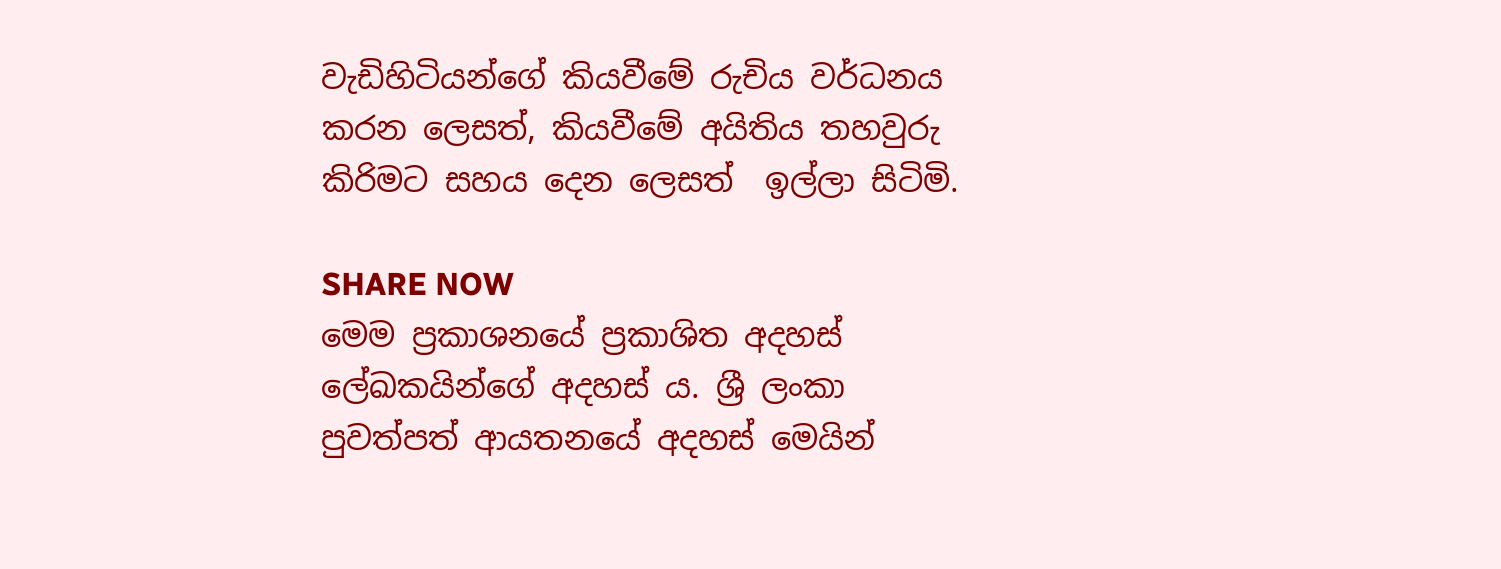වැඩිහිටියන්ගේ කියවීමේ රුචිය වර්ධනය කරන ලෙසත්, කියවීමේ අයිතිය තහවුරු කිරිමට සහය දෙන ලෙසත්  ඉල්ලා සිටිමි.

SHARE NOW
මෙම ප්‍රකාශනයේ ප්‍රකාශිත අදහස් ලේඛකයින්ගේ අදහස් ය. ශ්‍රී ලංකා පුවත්පත් ආයතනයේ අදහස් මෙයින්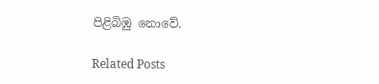පිළිබිඹු නොවේ.

Related Posts